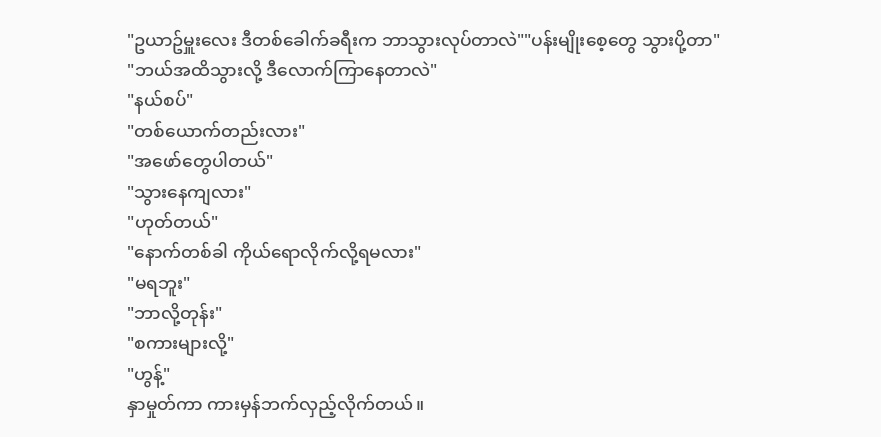"ဥယာဥ်မှူးလေး ဒီတစ်ခေါက်ခရီးက ဘာသွားလုပ်တာလဲ""ပန်းမျိုးစေ့တွေ သွားပို့တာ"
"ဘယ်အထိသွားလို့ ဒီလောက်ကြာနေတာလဲ"
"နယ်စပ်"
"တစ်ယောက်တည်းလား"
"အဖော်တွေပါတယ်"
"သွားနေကျလား"
"ဟုတ်တယ်"
"နောက်တစ်ခါ ကိုယ်ရောလိုက်လို့ရမလား"
"မရဘူး"
"ဘာလို့တုန်း"
"စကားများလို့"
"ဟွန့်"
နှာမှုတ်ကာ ကားမှန်ဘက်လှည့်လိုက်တယ်။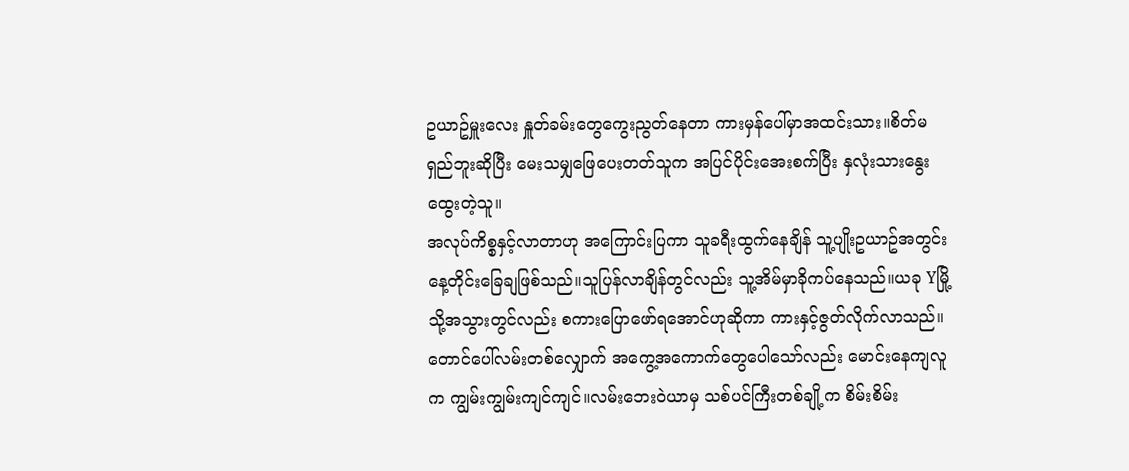ဥယာဥ်မှူးလေး နှူတ်ခမ်းတွေကွေးညွတ်နေတာ ကားမှန်ပေါ်မှာအထင်းသား။စိတ်မရှည်ဘူးဆိုပြီး မေးသမျှဖြေပေးတတ်သူက အပြင်ပိုင်းအေးစက်ပြီး နှလုံးသားနွေးထွေးတဲ့သူ။
အလုပ်ကိစ္စနှင့်လာတာဟု အကြောင်းပြကာ သူခရီးထွက်နေချိန် သူ့ပျိုးဥယာဥ်အတွင်း နေ့တိုင်းခြေချဖြစ်သည်။သူပြန်လာချိန်တွင်လည်း သူ့အိမ်မှာခိုကပ်နေသည်။ယခု Yမြို့သို့အသွားတွင်လည်း စကားပြောဖော်ရအောင်ဟုဆိုကာ ကားနှင့်ဇွတ်လိုက်လာသည်။
တောင်ပေါ်လမ်းတစ်လျှောက် အကွေ့အကောက်တွေပေါသော်လည်း မောင်းနေကျလူက ကျွမ်းကျွမ်းကျင်ကျင်။လမ်းဘေးဝဲယာမှ သစ်ပင်ကြီးတစ်ချို့က စိမ်းစိမ်း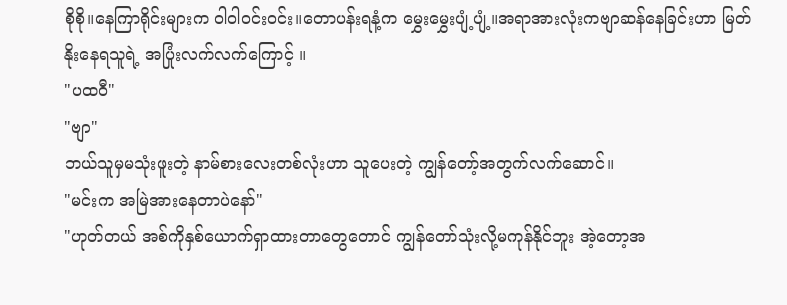စိုစို။နေကြာရိုင်းများက ဝါဝါဝင်းဝင်း။တောပန်းရနံ့က မွှေးမွှေးပျံ့ပျံ့။အရာအားလုံးကဗျာဆန်နေခြင်းဟာ မြတ်နိုးနေရသူရဲ့ အပြုံးလက်လက်ကြောင့် ။
"ပထဝီ"
"ဗျာ"
ဘယ်သူမှမသုံးဖူးတဲ့ နာမ်စားလေးတစ်လုံးဟာ သူပေးတဲ့ ကျွန်တော့်အတွက်လက်ဆောင်။
"မင်းက အမြဲအားနေတာပဲနော်"
"ဟုတ်တယ် အစ်ကိုနှစ်ယောက်ရှာထားတာတွေတောင် ကျွန်တော်သုံးလို့မကုန်နိုင်ဘူး အဲ့တော့အ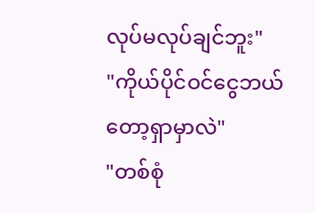လုပ်မလုပ်ချင်ဘူး"
"ကိုယ်ပိုင်ဝင်ငွေဘယ်တော့ရှာမှာလဲ"
"တစ်စုံ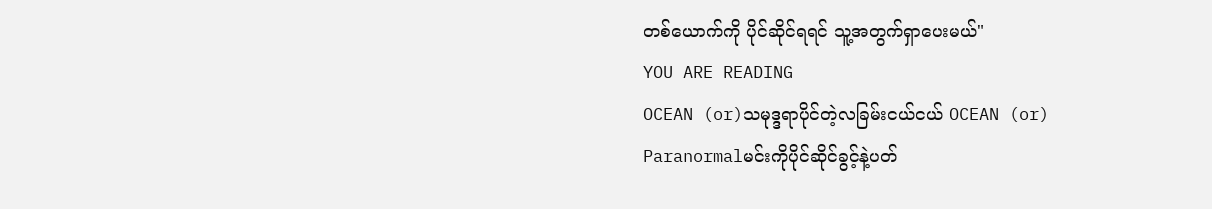တစ်ယောက်ကို ပိုင်ဆိုင်ရရင် သူ့အတွက်ရှာပေးမယ်"
YOU ARE READING
OCEAN (or)သမုဒ္ဒရာပိုင်တဲ့လခြမ်းငယ်ငယ် OCEAN (or)
Paranormalမင်းကိုပိုင်ဆိုင်ခွင့်နဲ့ပတ်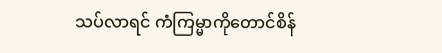သပ်လာရင် ကံကြမ္မာကိုတောင်စိန်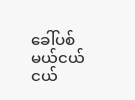ခေါ်ပစ်မယ်ငယ်ငယ်